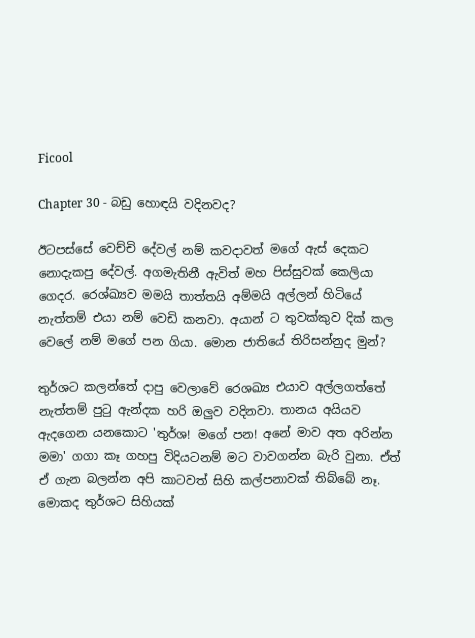Ficool

Chapter 30 - බඩු හොඳයි වදිනවද?

ඊටපස්සේ වෙච්චි දේවල් නම් කවදාවත් මගේ ඇස් දෙකට නොදැකපු දේවල්. අගමැතිනී ඇවිත් මහ පිස්සුවක් කෙලියා ගෙදර. රෙශ්ඛ්‍යව මමයි තාත්තයි අම්මයි අල්ලන් හිටියේ නැත්තම් එයා නම් වෙඩි කනවා. අයාන් ට තුවක්කුව දික් කල වෙලේ නම් මගේ පන ගියා. මොන ජාතියේ තිරිසන්නුද මුන්?

තුර්ශට කලන්තේ දාපු වෙලාවේ රෙශඛ්‍ය එයාව අල්ලගත්තේ නැත්තම් පුටු ඇන්දක හරි ඔලුව වදිනවා. තානය අයියව ඇදගෙන යනකොට 'තුර්ශ! මගේ පන! අනේ මාව අත අරින්න මමා' ගගා කෑ ගහපු විදියටනම් මට වාවගන්න බැරි වුනා. ඒත් ඒ ගැන බලන්න අපි කාටවත් සිහි කල්පනාවක් තිබ්බේ නෑ. මොකද තුර්ශට සිහියක්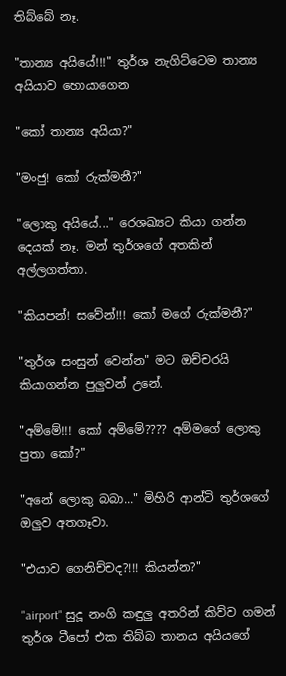තිබ්බේ නෑ.

"තාන්‍ය අයියේ!!!" තුර්ශ නැගිට්ටෙම තාන්‍ය අයියාව හොයාගෙන

"කෝ තාන්‍ය අයියා?"

"මංජු! කෝ රුක්මනී?"

"ලොකු අයියේ..." රෙශඛ්‍යට කියා ගන්න දෙයක් නෑ. මන් තුර්ශගේ අතකින් අල්ලගත්තා.

"කියපන්! සවේන්!!! කෝ මගේ රුක්මනී?"

"තුර්ශ සංසුන් වෙන්න" මට ඔච්චරයි කියාගන්න පුලුවන් උනේ.

"අම්මේ!!! කෝ අම්මේ???? අම්මගේ ලොකු පුතා කෝ?"

"අනේ ලොකු බබා..." මිහිරි ආන්ටි තුර්ශගේ ඔලුව අතගෑවා.

"එයාව ගෙනිච්චද?!!! කියන්න?"

"airport" සුදූ නංගි කඳුලු අතරින් කිව්ව ගමන් තුර්ශ ටීපෝ එක තිබ්බ තානය අයියගේ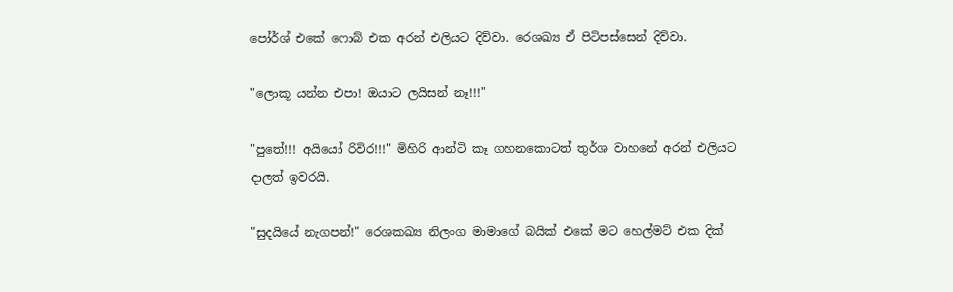පෝර්ශ් එකේ ෆොබ් එක අරන් එලියට දිව්වා. රෙශඛ්‍ය ඒ පිටිපස්සෙන් දිව්වා.

"ලොකූ යන්න එපා! ඔයාට ලයිසන් නෑ!!!"

"පුතේ!!! අයියෝ රිවිර!!!" මිහිරි ආන්ටි කෑ ගහනකොටත් තුර්ශ වාහනේ අරන් එලියට දාලත් ඉවරයි.

"සුදයියේ නැගපන්!" රෙශකඛ්‍ය නිලංග මාමාගේ බයික් එකේ මට හෙල්මට් එක දික්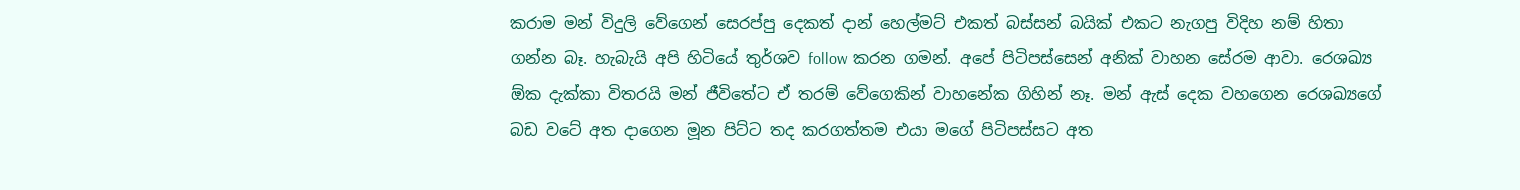කරාම මන් විදුලි වේගෙන් සෙරප්පු දෙකත් දාන් හෙල්මට් එකත් බස්සන් බයික් එකට නැගපු විදිහ නම් හිතා ගන්න බෑ. හැබැයි අපි හිටියේ තුර්ශව follow කරන ගමන්. අපේ පිටිපස්සෙන් අනික් වාහන සේරම ආවා. රෙශඛ්‍ය ඕක දැක්කා විතරයි මන් ජීවිතේට ඒ තරම් වේගෙකින් වාහනේක ගිහින් නෑ. මන් ඇස් දෙක වහගෙන රෙශඛ්‍යගේ බඩ වටේ අත දාගෙන මූන පිට්ට තද කරගත්තම එයා මගේ පිටිපස්සට අත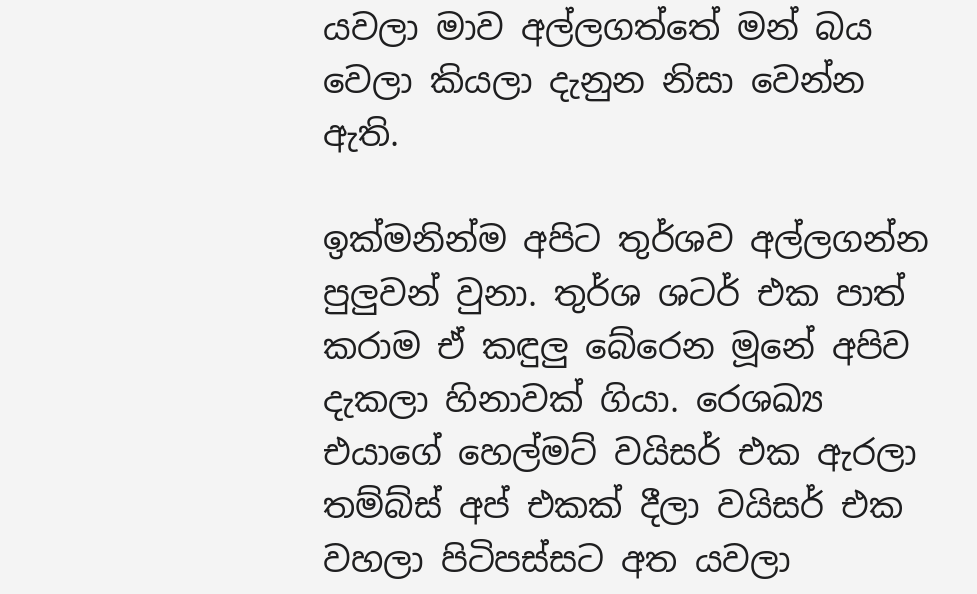යවලා මාව අල්ලගත්තේ මන් බය වෙලා කියලා දැනුන නිසා වෙන්න ඇති.

ඉක්මනින්ම අපිට තුර්ශව අල්ලගන්න පුලුවන් වුනා. තුර්ශ ශටර් එක පාත් කරාම ඒ කඳුලු බේරෙන මූනේ අපිව දැකලා හිනාවක් ගියා. රෙශඛ්‍ය එයාගේ හෙල්මට් වයිසර් එක ඇරලා තම්බ්ස් අප් එකක් දීලා වයිසර් එක වහලා පිටිපස්සට අත යවලා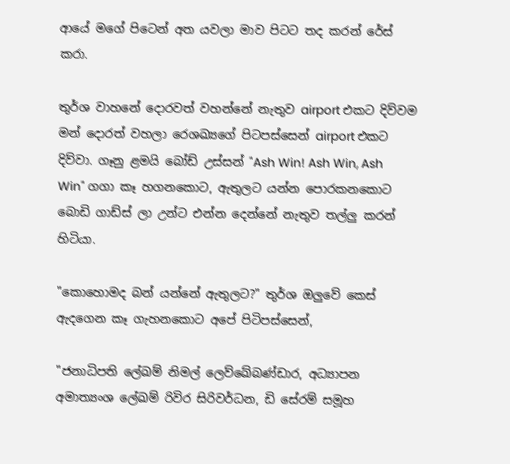ආයේ මගේ පිටෙන් අත යවලා මාව පිටට තද කරන් රේස් කරා.

තුර්ශ වාහනේ දොරවත් වහන්නේ නැතුව airport එකට දිව්වම මන් දොරත් වහලා රෙශඛ්‍යගේ පිටපස්සෙන් airport එකට දිව්වා. ගෑනු ළමයි බෝඩ් උස්සන් "Ash Win! Ash Win, Ash Win" ගගා කෑ හගනකොට, ඇතුලට යන්න පොරකනකොට බොඩි ගාඩ්ස් ලා උන්ට එන්න දෙන්නේ නැතුව තල්ලු කරන් හිටියා.

"කොහොමද බන් යන්නේ ඇතුලට?" තුර්ශ ඔලුවේ කෙස් ඇදගෙන කෑ ගැහනකොට අපේ පිටිපස්සෙන්,

"ජනාධිපති ලේඛම් නිමල් ලෙව්ඛේබණ්ඩාර, අධ්‍යාපන අමාත්‍යංශ ලේඛම් රිවිර සිරිවර්ධන, ඩි සේරම් සමූහ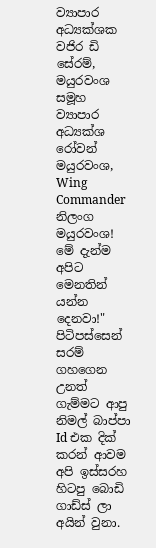ව්‍යාපාර අධ්‍යක්ශක වජිර ඩි සේරම්, මයුරවංශ සමූහ ව්‍යාපාර අධ්‍යක්ශ රෝවන් මයුරවංශ, Wing Commander නිලංග මයුරවංශ! මේ දැන්ම අපිට මෙනතින් යන්න දෙනවා!" පිටිපස්සෙන් සරම් ගහගෙන උනත් ගැම්මට ආපු නිමල් බාප්පා Id එක දික් කරන් ආවම අපි ඉස්සරහ හිටපු බොඩි ගාඩ්ස් ලා අයින් වුනා.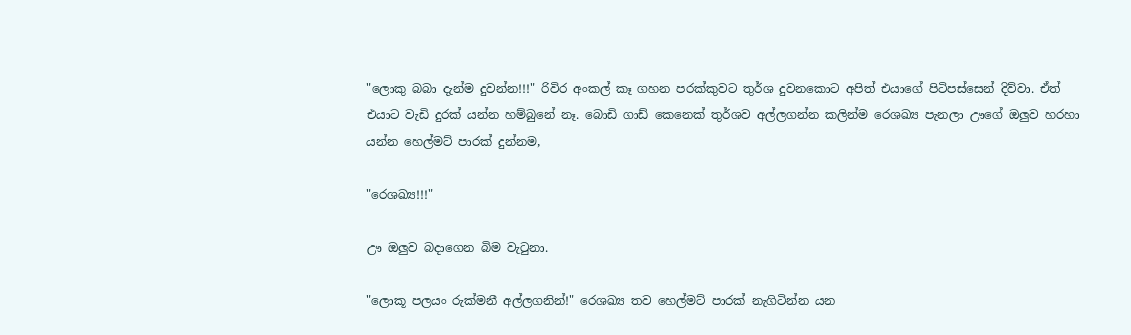"ලොකු බබා දැන්ම දුවන්න!!!" රිවිර අංකල් කෑ ගහන පරක්කුවට තුර්ශ දුවනකොට අපිත් එයාගේ පිටිපස්සෙන් දිව්වා. ඒත් එයාට වැඩි දුරක් යන්න හම්බුනේ නෑ. බොඩි ගාඩ් කෙනෙක් තුර්ශව අල්ලගන්න කලින්ම රෙශඛ්‍ය පැනලා ඌගේ ඔලුව හරහා යන්න හෙල්මට් පාරක් දුන්නම,

"රෙශඛ්‍ය!!!"

ඌ ඔලුව බදාගෙන බිම වැටුනා.

"ලොකූ පලයං රුක්මනී අල්ලගනින්!" රෙශඛ්‍ය තව හෙල්මට් පාරක් නැගිටින්න යන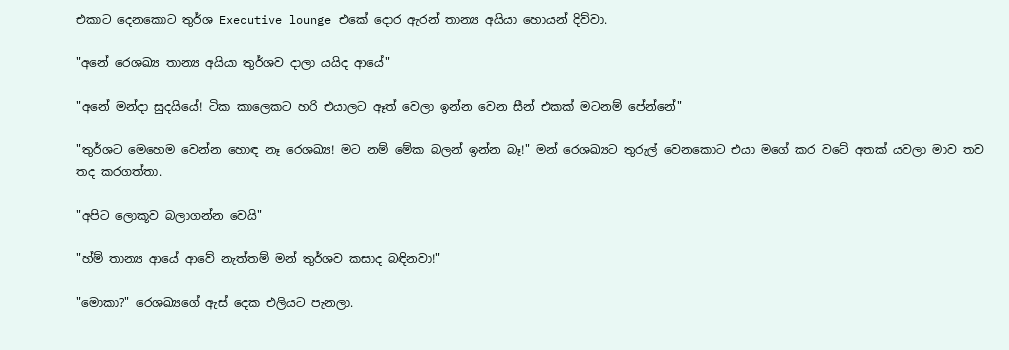එකාට දෙනකොට තුර්ශ Executive lounge එකේ දොර ඇරන් තාන්‍ය අයියා හොයන් දිව්වා.

"අනේ රෙශඛ්‍ය තාන්‍ය අයියා තුර්ශව දාලා යයිද ආයේ"

"අනේ මන්දා සුදයියේ! ටික කාලෙකට හරි එයාලට ඈත් වෙලා ඉන්න වෙන සීන් එකක් මටනම් පේන්නේ"

"තුර්ශට මෙහෙම වෙන්න හොඳ නෑ රෙශඛ්‍ය! මට නම් මේක බලන් ඉන්න බෑ!" මන් රෙශඛ්‍යට තුරුල් වෙනකොට එයා මගේ කර වටේ අතක් යවලා මාව තව තද කරගත්තා.

"අපිට ලොකූව බලාගන්න වෙයි"

"හ්ම් තාන්‍ය ආයේ ආවේ නැත්තම් මන් තුර්ශව කසාද බඳිනවා!"

"මොකා?" රෙශඛ්‍යගේ ඇස් දෙක එලියට පැනලා.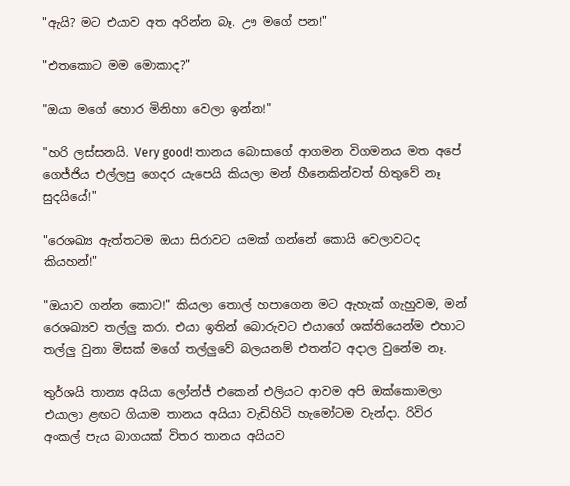"ඇයි? මට එයාව අත අරින්න බෑ. ඌ මගේ පන!"

"එතකොට මම මොකාද?"

"ඔයා මගේ හොර මිනිහා වෙලා ඉන්න!"

"හරි ලස්සනයි. Very good! තානය බොසාගේ ආගමන විගමනය මත අපේ ගෙජ්ජිය එල්ලපු ගෙදර යැපෙයි කියලා මන් හීනෙකින්වත් හිතුවේ නෑ සුදයියේ!"

"රෙශඛ්‍ය ඇත්තටම ඔයා සිරාවට යමක් ගන්නේ කොයි වෙලාවටද කියහන්!"

"ඔයාව ගන්න කොට!" කියලා තොල් හපාගෙන මට ඇහැක් ගැහුවම, මන් රෙශඛ්‍යව තල්ලු කරා. එයා ඉතින් බොරුවට එයාගේ ශක්තියෙන්ම එහාට තල්ලු වුනා මිසක් මගේ තල්ලුවේ බලයනම් එතන්ට අදාල වුනේම නෑ.

තුර්ශයි තාන්‍ය අයියා ලෝන්ජ් එකෙන් එලියට ආවම අපි ඔක්කොමලා එයාලා ළඟට ගියාම තානය අයියා වැඩිහිටි හැමෝටම වැන්දා. රිවිර අංකල් පැය බාගයක් විතර තානය අයියව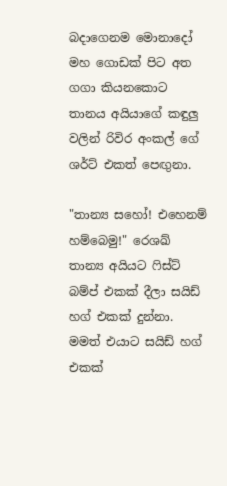බදාගෙනම මොනාදෝ මහ ගොඩක් පිට අත ගගා කියනකොට තානය අයියාගේ කඳුලු වලින් රිවිර අංකල් ගේ ශර්ට් එකත් පෙඟුනා.

"තාන්‍ය සහෝ! එහෙනම් හම්බෙමු!" රෙශඛ් තාන්‍ය අයියට ෆිස්ට් බම්ප් එකක් දීලා සයිඩ් හග් එකක් දුන්නා. මමත් එයාට සයිඩ් හග් එකක්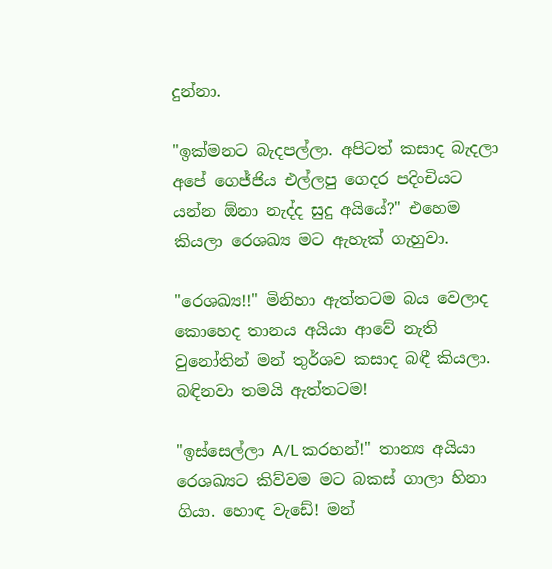දුන්නා.

"ඉක්මනට බැදපල්ලා. අපිටත් කසාද බැදලා අපේ ගෙජ්ජිය එල්ලපු ගෙදර පදිංචියට යන්න ඕනා නැද්ද සුදු අයියේ?" එහෙම කියලා රෙශඛ්‍ය මට ඇහැක් ගැහුවා.

"රෙශඛ්‍ය!!" මිනිහා ඇත්තටම බය වෙලාද කොහෙද තානය අයියා ආවේ නැති වුනෝතින් මන් තුර්ශව කසාද බඳී කියලා. බඳිනවා තමයි ඇත්තටම!

"ඉස්සෙල්ලා A/L කරහන්!" තාන්‍ය අයියා රෙශඛ්‍යට කිව්වම මට බකස් ගාලා හිනා ගියා. හොඳ වැඩේ! මන්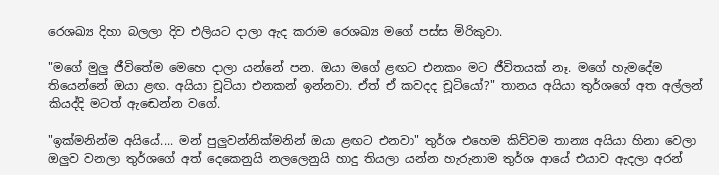රෙශඛ්‍ය දිහා බලලා දිව එලියට දාලා ඇද කරාම රෙශඛ්‍ය මගේ පස්ස මිරිකුවා.

"මගේ මුලු ජීවිතේම මෙහෙ දාලා යන්නේ පන. ඔයා මගේ ළඟට එනකං මට ජීවිතයක් නෑ. මගේ හැමදේම තියෙන්නේ ඔයා ළඟ. අයියා චූටියා එනකන් ඉන්නවා. ඒත් ඒ කවදද චූටියෝ?" තානය අයියා තුර්ශගේ අත අල්ලන් කියද්දි මටත් ඇඬෙන්න වගේ.

"ඉක්මනින්ම අයියේ.... මන් පුලුවන්නික්මනින් ඔයා ළඟට එනවා" තුර්ශ එහෙම කිව්වම තාන්‍ය අයියා හිනා වෙලා ඔලුව වනලා තුර්ශගේ අත් දෙකෙනුයි නලලෙනුයි හාදු තියලා යන්න හැරුනාම තුර්ශ ආයේ එයාව ඇදලා අරන්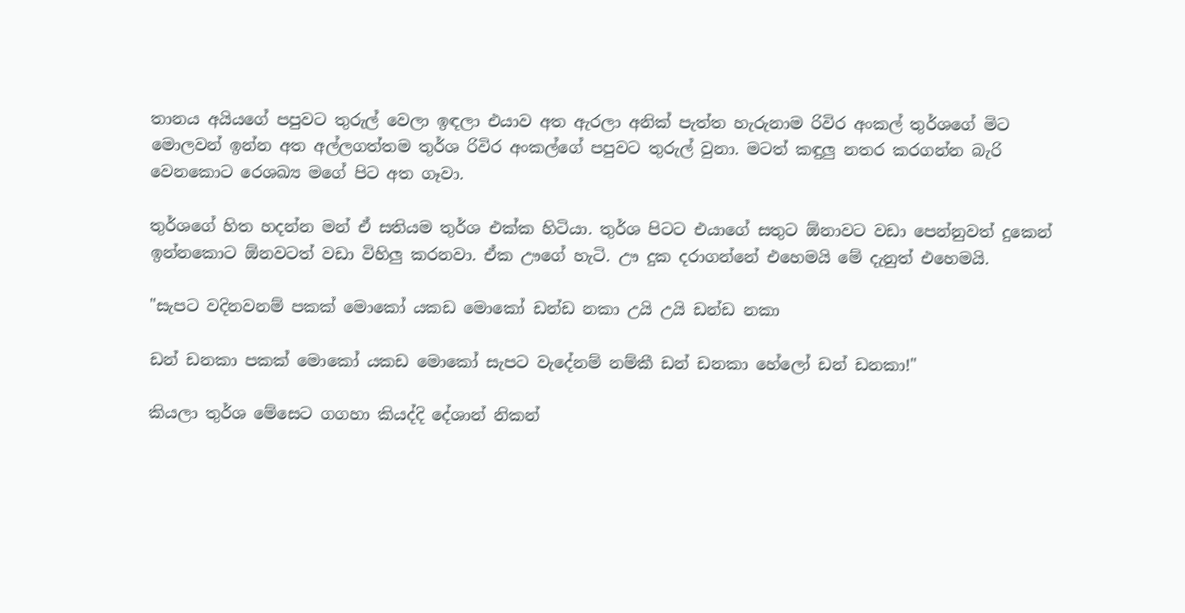තානය අයියගේ පපුවට තුරුල් වෙලා ඉඳලා එයාව අත ඇරලා අනික් පැත්ත හැරුනාම රිවිර අංකල් තුර්ශගේ මිට මොලවන් ඉන්න අත අල්ලගත්තම තුර්ශ රිවිර අංකල්ගේ පපුවට තුරුල් වුනා. මටත් කඳුලු නතර කරගන්න බැරි වෙනකොට රෙශඛ්‍ය මගේ පිට අත ගෑවා.

තුර්ශගේ හිත හදන්න මන් ඒ සතියම තුර්ශ එක්ක හිටියා. තුර්ශ පිටට එයාගේ සතුට ඕනාවට වඩා පෙන්නුවත් දුකෙන් ඉන්නකොට ඕනවටත් වඩා විහිලු කරනවා. ඒක ඌගේ හැටි. ඌ දුක දරාගන්නේ එහෙමයි මේ දැනුත් එහෙමයි.

"සැපට වදිනවනම් පකක් මොකෝ යකඩ මොකෝ ඩන්ඩ නකා උයි උයි ඩන්ඩ නකා

ඩන් ඩනකා පකක් මොකෝ යකඩ මොකෝ සැපට වැදේනම් නම්කී ඩන් ඩනකා හේලෝ ඩන් ඩනකා!"

කියලා තුර්ශ මේසෙට ගගහා කියද්දි දේශාන් නිකන්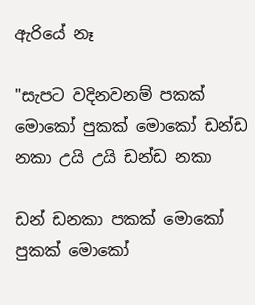ඇරියේ නෑ

"සැපට වදිනවනම් පකක් මොකෝ පුකක් මොකෝ ඩන්ඩ නකා උයි උයි ඩන්ඩ නකා

ඩන් ඩනකා පකක් මොකෝ පුකක් මොකෝ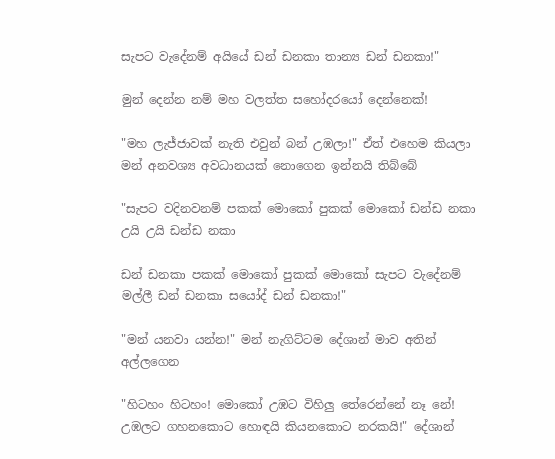සැපට වැදේනම් අයියේ ඩන් ඩනකා තාන්‍ය ඩන් ඩනකා!"

මුන් දෙන්න නම් මහ වලත්ත සහෝදරයෝ දෙන්නෙක්!

"මහ ලැජ්ජාවක් නැති එවුන් බන් උඹලා!" ඒත් එහෙම කියලා මන් අනවශ්‍ය අවධානයක් නොගෙන ඉන්නයි තිබ්බේ

"සැපට වදිනවනම් පකක් මොකෝ පුකක් මොකෝ ඩන්ඩ නකා උයි උයි ඩන්ඩ නකා

ඩන් ඩනකා පකක් මොකෝ පුකක් මොකෝ සැපට වැදේනම් මල්ලී ඩන් ඩනකා සයෝද් ඩන් ඩනකා!"

"මන් යනවා යන්න!" මන් නැගිට්ටම දේශාන් මාව අතින් අල්ලගෙන

"හිටහං හිටහං! මොකෝ උඹට විහිලු තේරෙන්නේ නෑ නේ! උඹලට ගහනකොට හොඳයි කියනකොට නරකයි!" දේශාන්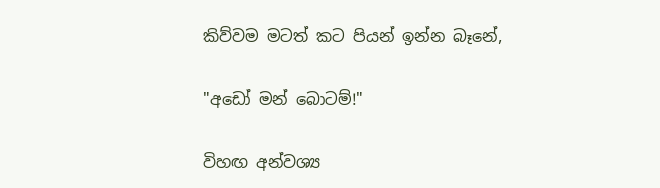කිව්වම මටත් කට පියන් ඉන්න බෑනේ,

"අඩෝ මන් බොටම්!"

විහඟ අන්වශ්‍ය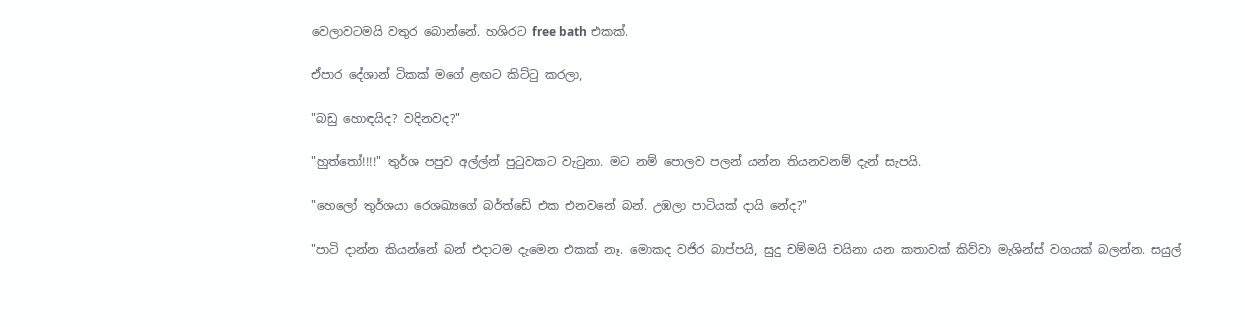වෙලාවටමයි වතුර බොන්නේ. හශිරට free bath එකක්.

ඒපාර දේශාන් ටිකක් මගේ ළඟට කිට්ටු කරලා,

"බඩු හොඳයිද? වදිනවද?"

"හුත්තෝ!!!!" තුර්ශ පපුව අල්ල්න් පුටුවකට වැටුනා. මට නම් පොලව පලන් යන්න තියනවනම් දැන් සැපයි.

"හෙලෝ තුර්ශයා රෙශඛ්‍යගේ බර්ත්ඩේ එක එනවනේ බන්. උඹලා පාටියක් දායි නේද?"

"පාටි දාන්න කියන්නේ බන් එදාටම දැමෙන එකක් නෑ. මොකද වජිර බාප්පයි, සුදු චම්මයි චයිනා යන කතාවක් කිව්වා මැශින්ස් වගයක් බලන්න. සයුල්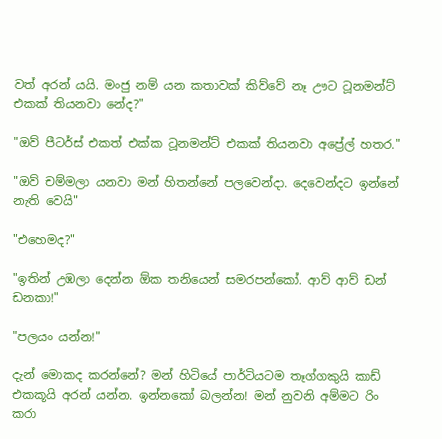වත් අරන් යයි. මංජු නම් යන කතාවක් කිව්වේ නෑ ඌට ටූනමන්ට් එකක් තියනවා නේද?"

"ඔව් පීටර්ස් එකත් එක්ක ටූනමන්ට් එකක් තියනවා අප්‍රේල් හතර."

"ඔව් චම්මලා යනවා මන් හිතන්නේ පලවෙන්දා. දෙවෙන්දට ඉන්නේ නැති වෙයි"

"එහෙමද?"

"ඉතින් උඹලා දෙන්න ඕක තනියෙන් සමරපන්කෝ. ආව් ආව් ඩන් ඩනකා!"

"පලයං යන්න!"

දැන් මොකද කරන්නේ? මන් හිටියේ පාර්ටියටම තෑග්ගකුයි කාඩ් එකකූයි අරන් යන්න. ඉන්නකෝ බලන්න! මන් නුවනි අම්මට රිං කරා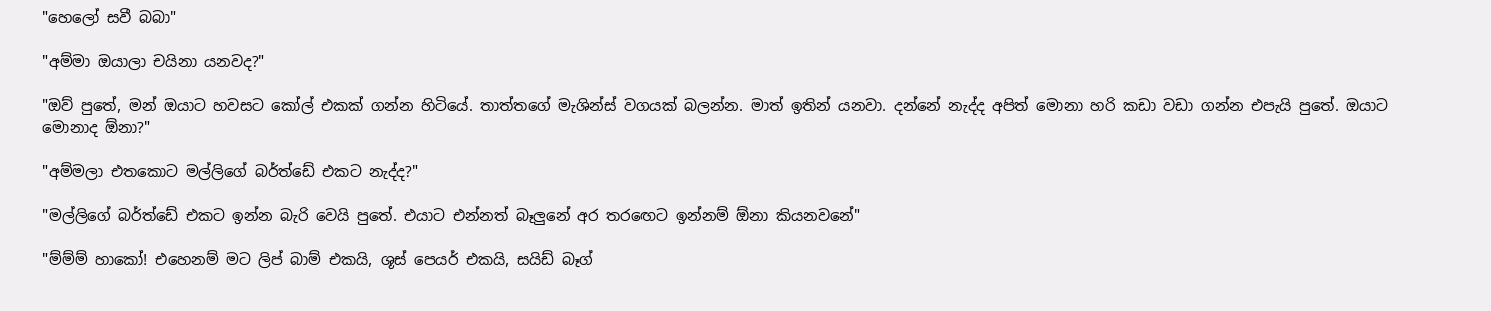"හෙලෝ සවී බබා"

"අම්මා ඔයාලා චයිනා යනවද?"

"ඔව් පුතේ, මන් ඔයාට හවසට කෝල් එකක් ගන්න හිටියේ. තාත්තගේ මැශින්ස් වගයක් බලන්න. මාත් ඉතින් යනවා. දන්නේ නැද්ද අපිත් මොනා හරි කඩා වඩා ගන්න එපැයි පුතේ. ඔයාට මොනාද ඕනා?"

"අම්මලා එතකොට මල්ලිගේ බර්ත්ඩේ එකට නැද්ද?"

"මල්ලිගේ බර්ත්ඩේ එකට ඉන්න බැරි වෙයි පුතේ. එයාට එන්නත් බෑලුනේ අර තරඟෙට ඉන්නම් ඕනා කියනවනේ"

"ම්ම්ම් හාකෝ! එහෙනම් මට ලිප් බාම් එකයි, ශූස් පෙයර් එකයි, සයිඩ් බෑග්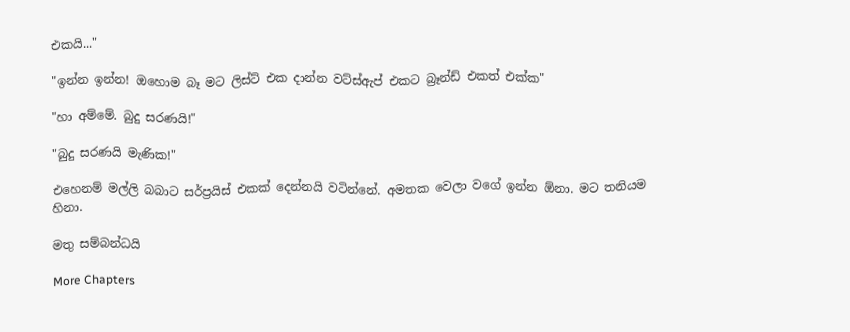එකයි..."

"ඉන්න ඉන්න! ඔහොම බෑ මට ලිස්ට් එක දාන්න වට්ස්ඇප් එකට බ්‍රෑන්ඩ් එකත් එක්ක"

"හා අම්මේ. බුදු සරණයි!"

"බුදු සරණයි මැණික!"

එහෙනම් මල්ලි බබාට සර්ප්‍රයිස් එකක් දෙන්නයි වටින්නේ. අමතක වෙලා වගේ ඉන්න ඕනා. මට තනියම හිනා.

මතු සම්බන්ධයි

More Chapters